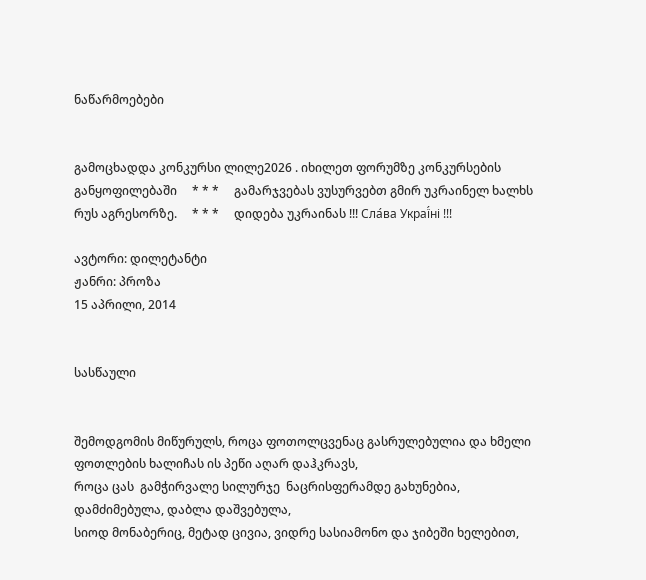ნაწარმოებები


გამოცხადდა კონკურსი ლილე2026 . იხილეთ ფორუმზე კონკურსების განყოფილებაში     * * *     გამარჯვებას ვუსურვებთ გმირ უკრაინელ ხალხს რუს აგრესორზე.     * * *     დიდება უკრაინას !!! Сла́ва Украї́ні !!!

ავტორი: დილეტანტი
ჟანრი: პროზა
15 აპრილი, 2014


სასწაული


შემოდგომის მიწურულს, როცა ფოთოლცვენაც გასრულებულია და ხმელი ფოთლების ხალიჩას ის პეწი აღარ დაჰკრავს,
როცა ცას  გამჭირვალე სილურჯე  ნაცრისფერამდე გახუნებია, დამძიმებულა, დაბლა დაშვებულა,
სიოდ მონაბერიც, მეტად ცივია, ვიდრე სასიამონო და ჯიბეში ხელებით,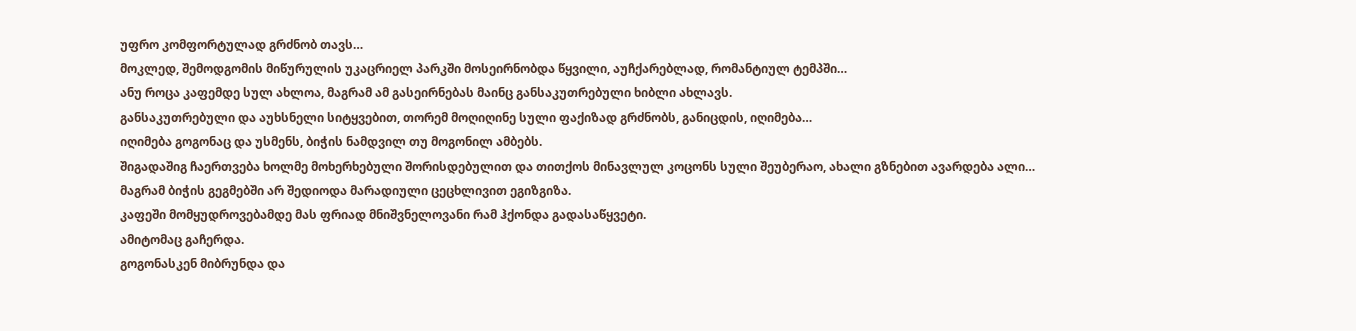უფრო კომფორტულად გრძნობ თავს…
მოკლედ, შემოდგომის მიწურულის უკაცრიელ პარკში მოსეირნობდა წყვილი, აუჩქარებლად, რომანტიულ ტემპში…
ანუ როცა კაფემდე სულ ახლოა, მაგრამ ამ გასეირნებას მაინც განსაკუთრებული ხიბლი ახლავს.
განსაკუთრებული და აუხსნელი სიტყვებით, თორემ მოღიღინე სული ფაქიზად გრძნობს, განიცდის, იღიმება…
იღიმება გოგონაც და უსმენს, ბიჭის ნამდვილ თუ მოგონილ ამბებს.
შიგადაშიგ ჩაერთვება ხოლმე მოხერხებული შორისდებულით და თითქოს მინავლულ კოცონს სული შეუბერაო, ახალი გზნებით ავარდება ალი…
მაგრამ ბიჭის გეგმებში არ შედიოდა მარადიული ცეცხლივით ეგიზგიზა.
კაფეში მომყუდროვებამდე მას ფრიად მნიშვნელოვანი რამ ჰქონდა გადასაწყვეტი.
ამიტომაც გაჩერდა.
გოგონასკენ მიბრუნდა და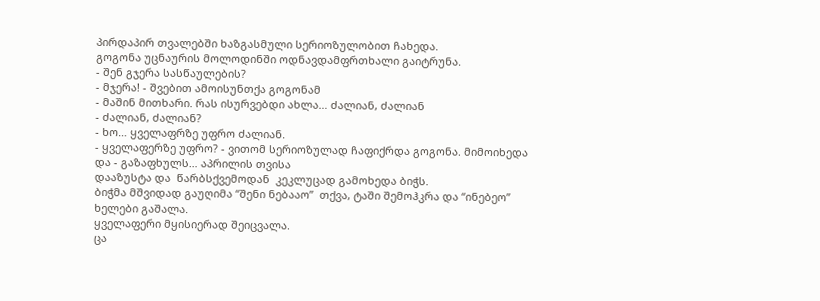პირდაპირ თვალებში ხაზგასმული სერიოზულობით ჩახედა.
გოგონა უცნაურის მოლოდინში ოდნავდამფრთხალი გაიტრუნა.
- შენ გჯერა სასწაულების?
- მჯერა! - შვებით ამოისუნთქა გოგონამ
- მაშინ მითხარი. რას ისურვებდი ახლა… ძალიან, ძალიან
- ძალიან, ძალიან?
- ხო… ყველაფრზე უფრო ძალიან.
- ყველაფერზე უფრო? - ვითომ სერიოზულად ჩაფიქრდა გოგონა. მიმოიხედა და - გაზაფხულს… აპრილის თვისა
დააზუსტა და  წარბსქვემოდან  კეკლუცად გამოხედა ბიჭს.
ბიჭმა მშვიდად გაუღიმა “შენი ნებააო”  თქვა, ტაში შემოჰკრა და “ინებეო” ხელები გაშალა.
ყველაფერი მყისიერად შეიცვალა.
ცა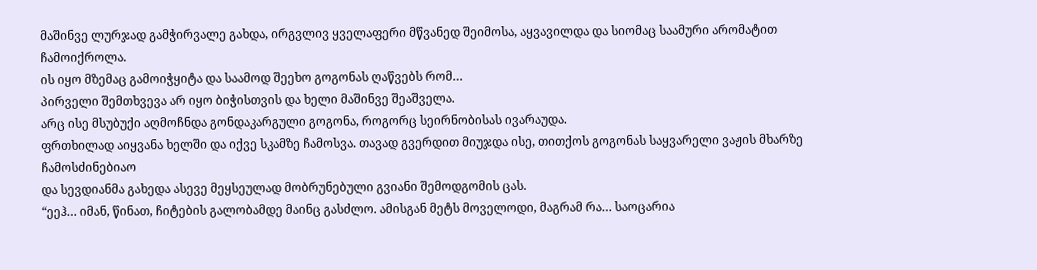მაშინვე ლურჯად გამჭირვალე გახდა, ირგვლივ ყველაფერი მწვანედ შეიმოსა, აყვავილდა და სიომაც საამური არომატით ჩამოიქროლა.
ის იყო მზემაც გამოიჭყიტა და საამოდ შეეხო გოგონას ღაწვებს რომ…
პირველი შემთხვევა არ იყო ბიჭისთვის და ხელი მაშინვე შეაშველა.
არც ისე მსუბუქი აღმოჩნდა გონდაკარგული გოგონა, როგორც სეირნობისას ივარაუდა.
ფრთხილად აიყვანა ხელში და იქვე სკამზე ჩამოსვა. თავად გვერდით მიუჯდა ისე, თითქოს გოგონას საყვარელი ვაჟის მხარზე ჩამოსძინებიაო
და სევდიანმა გახედა ასევე მეყსეულად მობრუნებული გვიანი შემოდგომის ცას.
“ეეჰ… იმან, წინათ, ჩიტების გალობამდე მაინც გასძლო. ამისგან მეტს მოველოდი, მაგრამ რა… საოცარია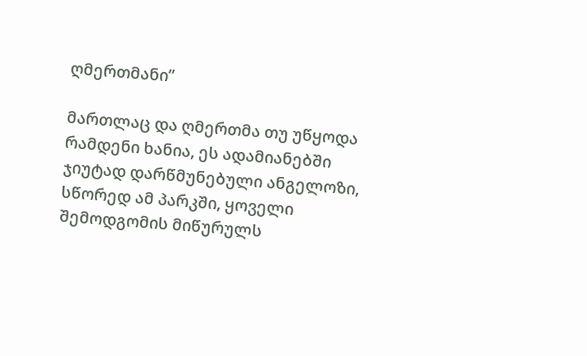ღმერთმანი”

მართლაც და ღმერთმა თუ უწყოდა რამდენი ხანია, ეს ადამიანებში ჯიუტად დარწმუნებული ანგელოზი,
სწორედ ამ პარკში, ყოველი შემოდგომის მიწურულს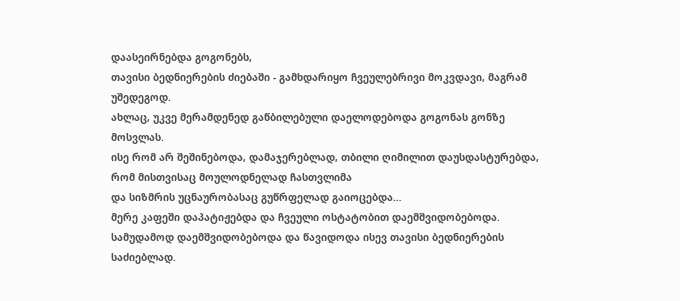დაასეირნებდა გოგონებს,
თავისი ბედნიერების ძიებაში - გამხდარიყო ჩვეულებრივი მოკვდავი, მაგრამ უშედეგოდ.
ახლაც, უკვე მერამდენედ გაწბილებული დაელოდებოდა გოგონას გონზე მოსვლას.
ისე რომ არ შეშინებოდა, დამაჯერებლად, თბილი ღიმილით დაუსდასტურებდა, რომ მისთვისაც მოულოდნელად ჩასთვლიმა
და სიზმრის უცნაურობასაც გუწრფელად გაიოცებდა…
მერე კაფეში დაპატიჟებდა და ჩვეული ოსტატობით დაემშვიდობებოდა.
სამუდამოდ დაემშვიდობებოდა და წავიდოდა ისევ თავისი ბედნიერების საძიებლად.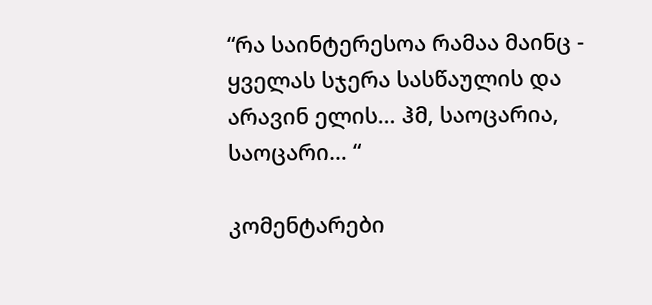“რა საინტერესოა რამაა მაინც - ყველას სჯერა სასწაულის და არავინ ელის… ჰმ, საოცარია, საოცარი… “

კომენტარები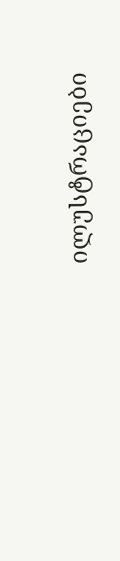ილუსტრაციები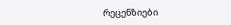რეცენზიები